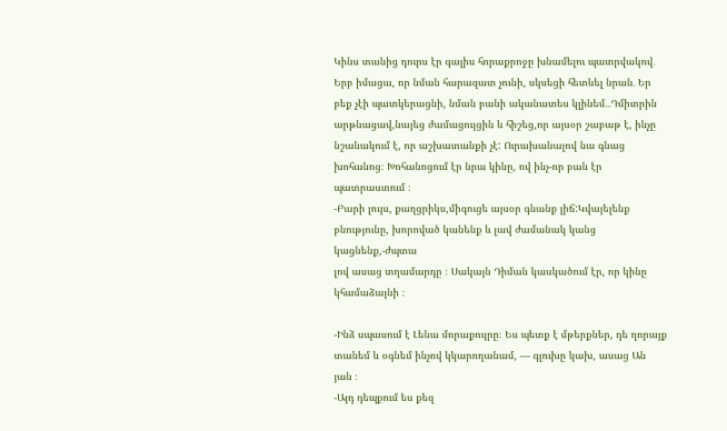Կինս տանից դուրս էր գալիս հորաքրոջը խնամելու պատրվակով․ Երբ իմացա, որ նման հարազատ չունի, սկսեցի հետևել նրան․ Եր
բեք չէի պատկերացնի, նման բանի ականատես կլինեմ․․․Դմիտրին արթնացավ,նայեց ժամացույցին և հիշեց,որ այսօր շաբաթ է, ինչը
նշանակում է, որ աշխատանքի չէ: Ուրախանալով նա գնաց խոհանոց։ Խոհանոցում էր նրա կինը, ով ինչ-որ բան էր պատրաստում ։
-Բարի լույս, քաղցրիկս,միգուցե այսօր գնանք լիճ:Կվայելենք բնությունը, խորոված կանենք և լավ ժամանակ կանց կացնենք,-ժպտա
լով ասաց տղամարդը ։ Սակայն Դիման կասկածում էր, որ կինը կհամաձայնի ։

-Ինձ սպասում է Լենա մորաքույրը։ Ես պետք է մթերքներ, դե ղորայք տանեմ և օգնեմ ինչով կկարողանամ, — գլուխը կախ, ասաց Ան
յան ։
-Այդ դեպքում ես քեզ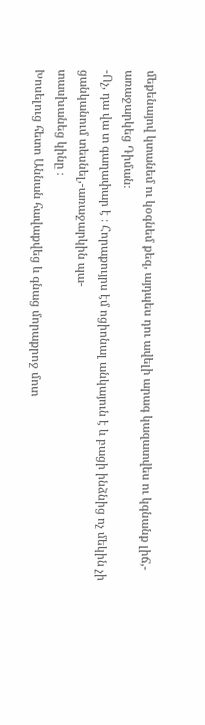մեքենայով կտանեմ ու կօգնեմ քեզ, այդպես դու ավելի արագ կազատվես ու կգնանք լիճ,- առաջարկեց Դիման։
-Ոչ, դա վա տ գաղափար է ։ Հորաքույրս էմ ոցիոնալ անկայուն է և բացի ինձնից ոչ մեկին չի ցանկանում տեսնել,-առաջարկին պա-
տասխանեց կինը ։
Խոսելուց հետո Աննան հավաքվեց և գնաց մորաքրոջ մոտ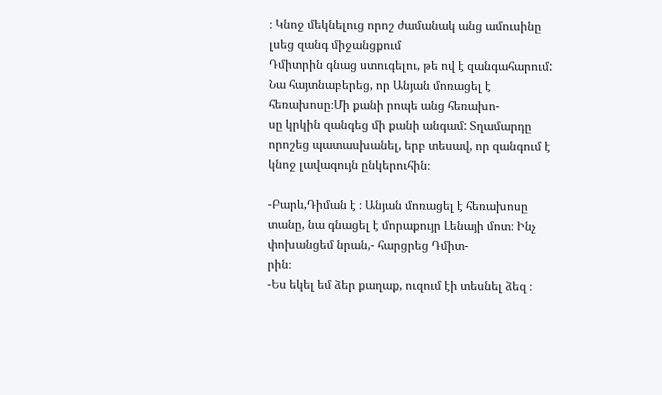։ Կնոջ մեկնելուց որոշ ժամանակ անց ամուսինը լսեց զանգ միջանցքում
Դմիտրին գնաց ստուգելու, թե ով է զանգահարում: Նա հայտնաբերեց, որ Անյան մոռացել է հեռախոսը։Մի քանի րոպե անց հեռախո-
սը կրկին զանգեց մի քանի անգամ: Տղամարդը որոշեց պատասխանել, երբ տեսավ, որ զանգում է կնոջ լավագույն ընկերուհին։

-Բարև,Դիման է ։ Անյան մոռացել է հեռախոսը տանը, նա գնացել է մորաքույր Լենայի մոտ։ Ինչ փոխանցեմ նրան,- հարցրեց Դմիտ-
րին։
-Ես եկել եմ ձեր քաղաք, ուզում էի տեսնել ձեզ ։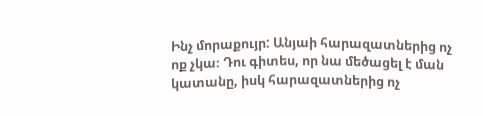Ինչ մորաքույր: Անյաի հարազատներից ոչ ոք չկա։ Դու գիտես, որ նա մեծացել է ման
կատանը, իսկ հարազատներից ոչ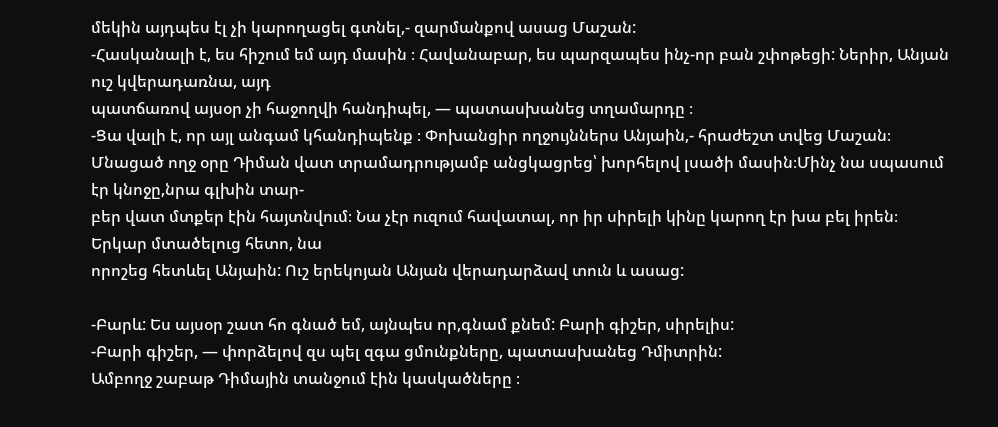մեկին այդպես էլ չի կարողացել գտնել,- զարմանքով ասաց Մաշան:
-Հասկանալի է, ես հիշում եմ այդ մասին ։ Հավանաբար, ես պարզապես ինչ-որ բան շփոթեցի: Ներիր, Անյան ուշ կվերադառնա, այդ
պատճառով այսօր չի հաջողվի հանդիպել, — պատասխանեց տղամարդը ։
-Ցա վալի է, որ այլ անգամ կհանդիպենք ։ Փոխանցիր ողջույններս Անյաին,- հրաժեշտ տվեց Մաշան։
Մնացած ողջ օրը Դիման վատ տրամադրությամբ անցկացրեց՝ խորհելով լսածի մասին։Մինչ նա սպասում էր կնոջը,նրա գլխին տար-
բեր վատ մտքեր էին հայտնվում։ Նա չէր ուզում հավատալ, որ իր սիրելի կինը կարող էր խա բել իրեն։ Երկար մտածելուց հետո, նա
որոշեց հետևել Անյաին: Ուշ երեկոյան Անյան վերադարձավ տուն և ասաց:

-Բարև: Ես այսօր շատ հո գնած եմ, այնպես որ,գնամ քնեմ: Բարի գիշեր, սիրելիս:
-Բարի գիշեր, — փորձելով զս պել զգա ցմունքները, պատասխանեց Դմիտրին:
Ամբողջ շաբաթ Դիմային տանջում էին կասկածները ։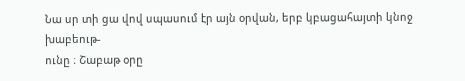Նա սր տի ցա վով սպասում էր այն օրվան, երբ կբացահայտի կնոջ խաբեութ-
ունը ։ Շաբաթ օրը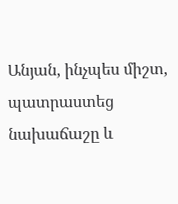Անյան, ինչպես միշտ, պատրաստեց նախաճաշը և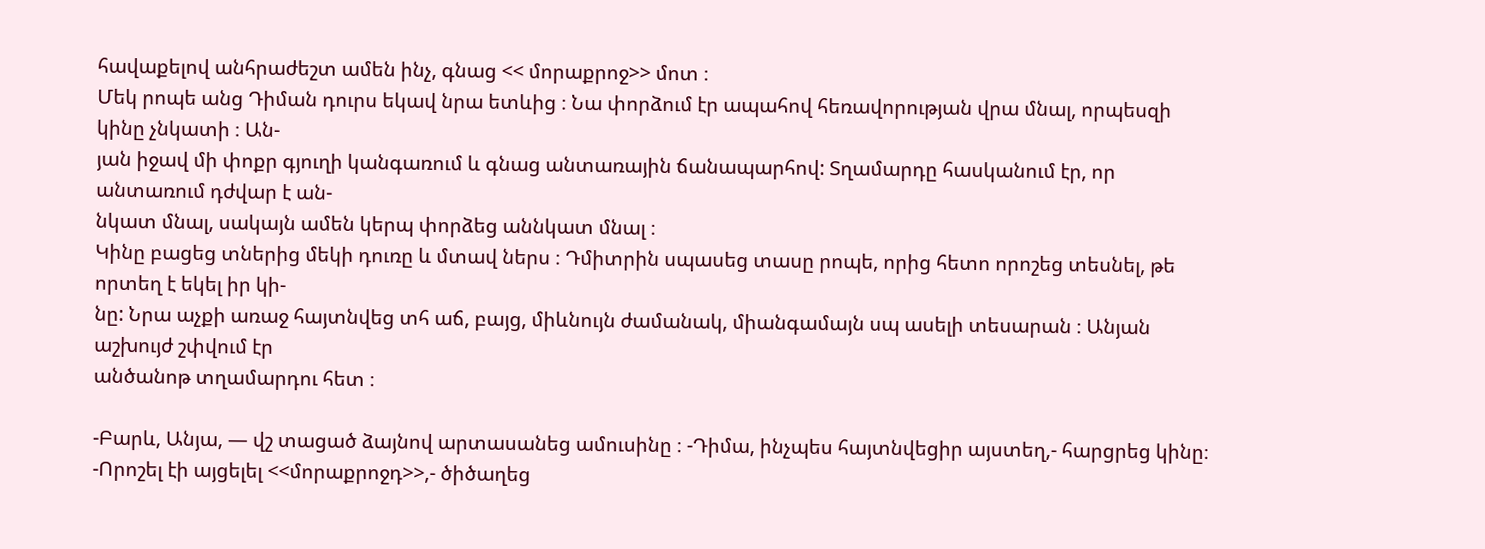հավաքելով անհրաժեշտ ամեն ինչ, գնաց << մորաքրոջ>> մոտ ։
Մեկ րոպե անց Դիման դուրս եկավ նրա ետևից ։ Նա փորձում էր ապահով հեռավորության վրա մնալ, որպեսզի կինը չնկատի ։ Ան-
յան իջավ մի փոքր գյուղի կանգառում և գնաց անտառային ճանապարհով: Տղամարդը հասկանում էր, որ անտառում դժվար է ան-
նկատ մնալ, սակայն ամեն կերպ փորձեց աննկատ մնալ ։
Կինը բացեց տներից մեկի դուռը և մտավ ներս ։ Դմիտրին սպասեց տասը րոպե, որից հետո որոշեց տեսնել, թե որտեղ է եկել իր կի-
նը: Նրա աչքի առաջ հայտնվեց տհ աճ, բայց, միևնույն ժամանակ, միանգամայն սպ ասելի տեսարան ։ Անյան աշխույժ շփվում էր
անծանոթ տղամարդու հետ ։

-Բարև, Անյա, — վշ տացած ձայնով արտասանեց ամուսինը ։ -Դիմա, ինչպես հայտնվեցիր այստեղ,- հարցրեց կինը։
-Որոշել էի այցելել <<մորաքրոջդ>>,- ծիծաղեց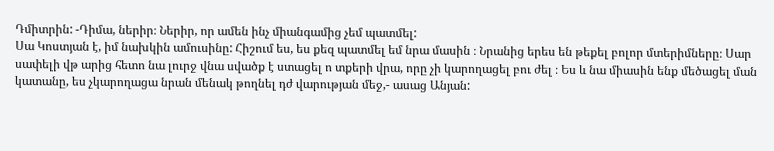Դմիտրին: -Դիմա, ներիր։ Ներիր, որ ամեն ինչ միանգամից չեմ պատմել:
Սա Կոստյան է, իմ նախկին ամուսինը: Հիշում ես, ես քեզ պատմել եմ նրա մասին ։ Նրանից երես են թեքել բոլոր մտերիմները։ Սար
սափելի վթ արից հետո նա լուրջ վնա սվածք է ստացել ո տքերի վրա, որը չի կարողացել բու ժել ։ Ես և նա միասին ենք մեծացել ման
կատանը, ես չկարողացա նրան մենակ թողնել դժ վարության մեջ,- ասաց Անյան: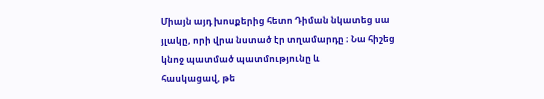Միայն այդ խոսքերից հետո Դիման նկատեց սա յլակը, որի վրա նստած էր տղամարդը ։ Նա հիշեց կնոջ պատմած պատմությունը և
հասկացավ, թե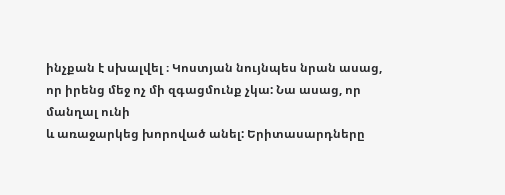ինչքան է սխալվել ։ Կոստյան նույնպես նրան ասաց, որ իրենց մեջ ոչ մի զգացմունք չկա: Նա ասաց, որ մանղալ ունի
և առաջարկեց խորոված անել: Երիտասարդները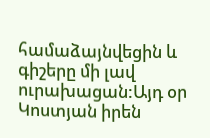համաձայնվեցին և գիշերը մի լավ ուրախացան:Այդ օր Կոստյան իրեն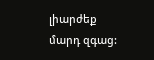լիարժեք
մարդ զգաց: